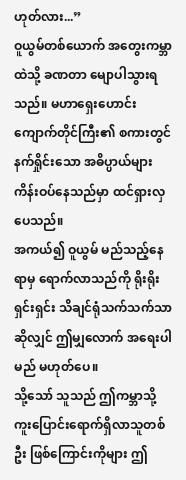ဟုတ်လား...”
ဝူယွမ်တစ်ယောက် အတွေးကမ္ဘာထဲသို့ ခဏတာ မျောပါသွားရသည်။ မဟာရှေးဟောင်းကျောက်တိုင်ကြီး၏ စကားတွင် နက်ရှိုင်းသော အဓိပ္ပာယ်များ ကိန်းဝပ်နေသည်မှာ ထင်ရှားလှပေသည်။
အကယ်၍ ဝူယွမ် မည်သည့်နေရာမှ ရောက်လာသည်ကို ရိုးရိုးရှင်းရှင်း သိချင်ရုံသက်သက်သာဆိုလျှင် ဤမျှလောက် အရေးပါမည် မဟုတ်ပေ။
သို့သော် သူသည် ဤကမ္ဘာသို့ ကူးပြောင်းရောက်ရှိလာသူတစ်ဦး ဖြစ်ကြောင်းကိုများ ဤ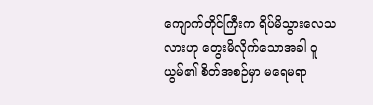ကျောက်တိုင်ကြီးက ရိပ်မိသွားလေသလားဟု တွေးမိလိုက်သောအခါ ဝူယွမ်၏ စိတ်အစဉ်မှာ မရေမရာ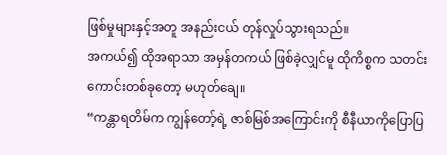ဖြစ်မှုများနှင့်အတူ အနည်းငယ် တုန်လှုပ်သွားရသည်။
အကယ်၍ ထိုအရာသာ အမှန်တကယ် ဖြစ်ခဲ့လျှင်မူ ထိုကိစ္စက သတင်းကောင်းတစ်ခုတော့ မဟုတ်ချေ။
“ကန္တာရတိမ်က ကျွန်တော့်ရဲ့ ဇာစ်မြစ်အကြောင်းကို စီနီယာကိုပြောပြ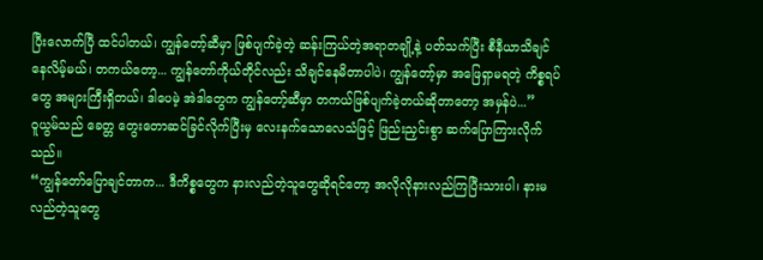ပြီးလောက်ပြီ ထင်ပါတယ်၊ ကျွန်တော့်ဆီမှာ ဖြစ်ပျက်ခဲ့တဲ့ ဆန်းကြယ်တဲ့အရာတချို့နဲ့ ပတ်သက်ပြီး စီနီယာသိချင်နေလိမ့်မယ်၊ တကယ်တော့... ကျွန်တော်ကိုယ်တိုင်လည်း သိချင်နေမိတာပါပဲ၊ ကျွန်တော့်မှာ အဖြေရှာမရတဲ့ ကိစ္စရပ်တွေ အများကြီးရှိတယ်၊ ဒါပေမဲ့ အဲဒါတွေက ကျွန်တော့်ဆီမှာ တကယ်ဖြစ်ပျက်ခဲ့တယ်ဆိုတာတော့ အမှန်ပဲ...”
ဝူယွမ်သည် ခေတ္တ တွေးတောဆင်ခြင်လိုက်ပြီးမှ လေးနက်သောလေသံဖြင့် ဖြည်းညှင်းစွာ ဆက်ပြောကြားလိုက်သည်။
“ကျွန်တော်ပြောချင်တာက... ဒီကိစ္စတွေက နားလည်တဲ့သူတွေဆိုရင်တော့ အလိုလိုနားလည်ကြပြီးသားပါ၊ နားမလည်တဲ့သူတွေ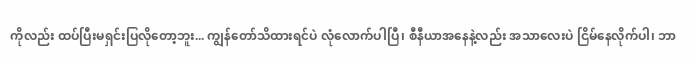ကိုလည်း ထပ်ပြီးမရှင်းပြလိုတော့ဘူး... ကျွန်တော်သိထားရင်ပဲ လုံလောက်ပါပြီ၊ စီနီယာအနေနဲ့လည်း အသာလေးပဲ ငြိမ်နေလိုက်ပါ၊ ဘာ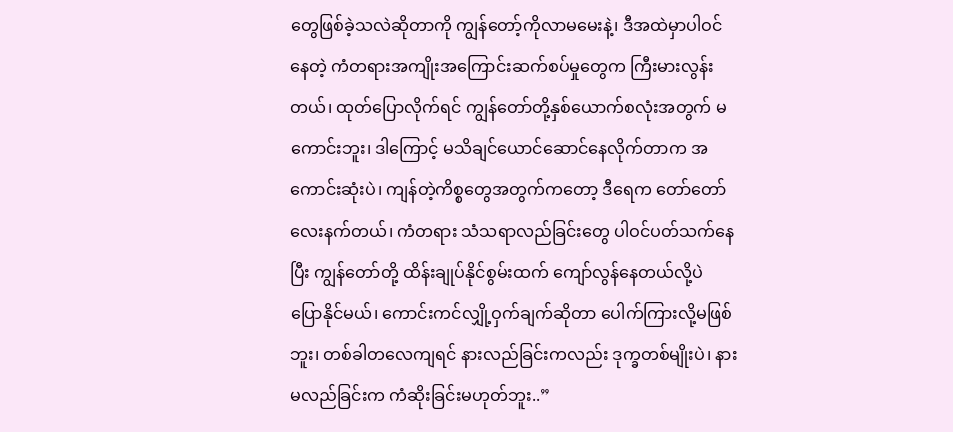တွေဖြစ်ခဲ့သလဲဆိုတာကို ကျွန်တော့်ကိုလာမမေးနဲ့၊ ဒီအထဲမှာပါဝင်နေတဲ့ ကံတရားအကျိုးအကြောင်းဆက်စပ်မှုတွေက ကြီးမားလွန်းတယ်၊ ထုတ်ပြောလိုက်ရင် ကျွန်တော်တို့နှစ်ယောက်စလုံးအတွက် မကောင်းဘူး၊ ဒါကြောင့် မသိချင်ယောင်ဆောင်နေလိုက်တာက အကောင်းဆုံးပဲ၊ ကျန်တဲ့ကိစ္စတွေအတွက်ကတော့ ဒီရေက တော်တော်လေးနက်တယ်၊ ကံတရား သံသရာလည်ခြင်းတွေ ပါဝင်ပတ်သက်နေပြီး ကျွန်တော်တို့ ထိန်းချုပ်နိုင်စွမ်းထက် ကျော်လွန်နေတယ်လို့ပဲ ပြောနိုင်မယ်၊ ကောင်းကင်လျှို့ဝှက်ချက်ဆိုတာ ပေါက်ကြားလို့မဖြစ်ဘူး၊ တစ်ခါတလေကျရင် နားလည်ခြင်းကလည်း ဒုက္ခတစ်မျိုးပဲ၊ နားမလည်ခြင်းက ကံဆိုးခြင်းမဟုတ်ဘူး..”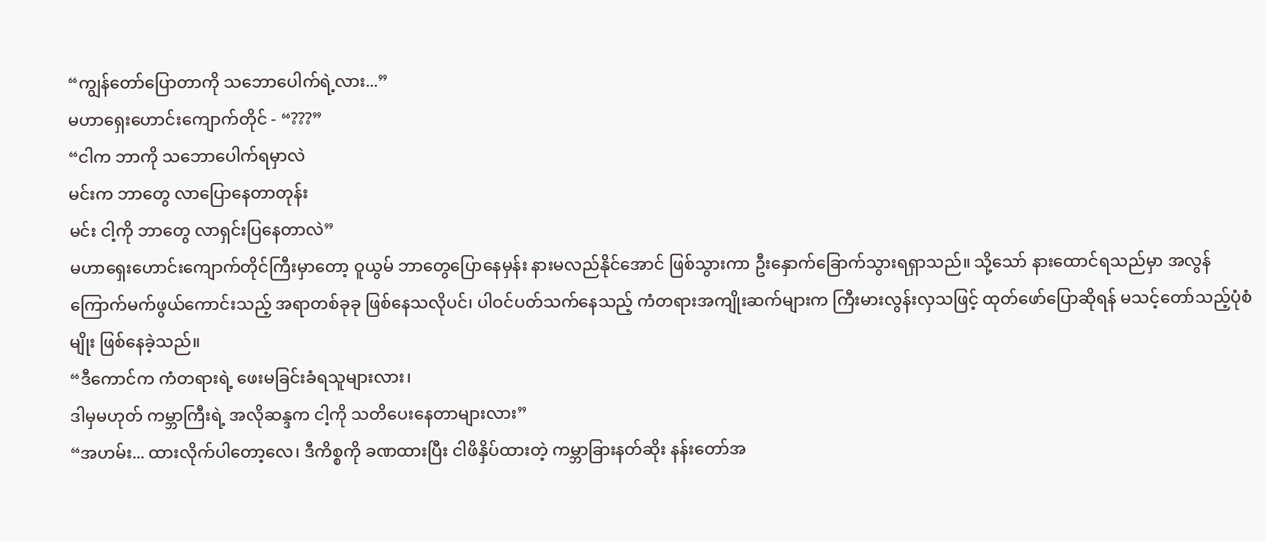“ကျွန်တော်ပြောတာကို သဘောပေါက်ရဲ့လား...”
မဟာရှေးဟောင်းကျောက်တိုင် - “???”
“ငါက ဘာကို သဘောပေါက်ရမှာလဲ
မင်းက ဘာတွေ လာပြောနေတာတုန်း
မင်း ငါ့ကို ဘာတွေ လာရှင်းပြနေတာလဲ”
မဟာရှေးဟောင်းကျောက်တိုင်ကြီးမှာတော့ ဝူယွမ် ဘာတွေပြောနေမှန်း နားမလည်နိုင်အောင် ဖြစ်သွားကာ ဦးနှောက်ခြောက်သွားရရှာသည်။ သို့သော် နားထောင်ရသည်မှာ အလွန်ကြောက်မက်ဖွယ်ကောင်းသည့် အရာတစ်ခုခု ဖြစ်နေသလိုပင်၊ ပါဝင်ပတ်သက်နေသည့် ကံတရားအကျိုးဆက်များက ကြီးမားလွန်းလှသဖြင့် ထုတ်ဖော်ပြောဆိုရန် မသင့်တော်သည့်ပုံစံမျိုး ဖြစ်နေခဲ့သည်။
“ဒီကောင်က ကံတရားရဲ့ ဖေးမခြင်းခံရသူများလား၊
ဒါမှမဟုတ် ကမ္ဘာကြီးရဲ့ အလိုဆန္ဒက ငါ့ကို သတိပေးနေတာများလား”
“အဟမ်း... ထားလိုက်ပါတော့လေ၊ ဒီကိစ္စကို ခဏထားပြီး ငါဖိနှိပ်ထားတဲ့ ကမ္ဘာခြားနတ်ဆိုး နန်းတော်အ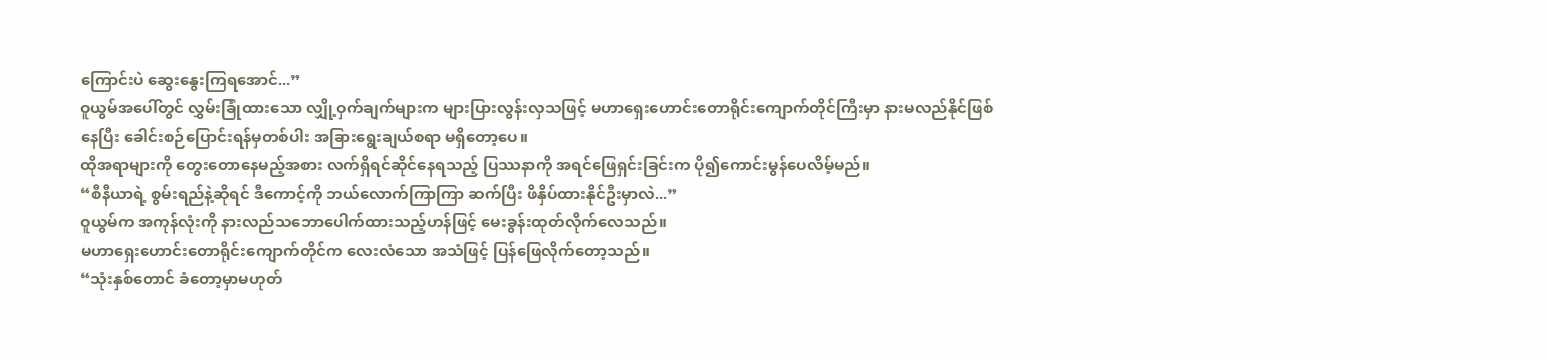ကြောင်းပဲ ဆွေးနွေးကြရအောင်...”
ဝူယွမ်အပေါ်တွင် လွှမ်းခြုံထားသော လျှို့ဝှက်ချက်များက များပြားလွန်းလှသဖြင့် မဟာရှေးဟောင်းတောရိုင်းကျောက်တိုင်ကြီးမှာ နားမလည်နိုင်ဖြစ်နေပြီး ခေါင်းစဉ်ပြောင်းရန်မှတစ်ပါး အခြားရွေးချယ်စရာ မရှိတော့ပေ။
ထိုအရာများကို တွေးတောနေမည့်အစား လက်ရှိရင်ဆိုင်နေရသည့် ပြဿနာကို အရင်ဖြေရှင်းခြင်းက ပို၍ကောင်းမွန်ပေလိမ့်မည်။
“စီနီယာရဲ့ စွမ်းရည်နဲ့ဆိုရင် ဒီကောင့်ကို ဘယ်လောက်ကြာကြာ ဆက်ပြီး ဖိနှိပ်ထားနိုင်ဦးမှာလဲ...”
ဝူယွမ်က အကုန်လုံးကို နားလည်သဘောပေါက်ထားသည့်ဟန်ဖြင့် မေးခွန်းထုတ်လိုက်လေသည်။
မဟာရှေးဟောင်းတောရိုင်းကျောက်တိုင်က လေးလံသော အသံဖြင့် ပြန်ဖြေလိုက်တော့သည်။
“သုံးနှစ်တောင် ခံတော့မှာမဟုတ်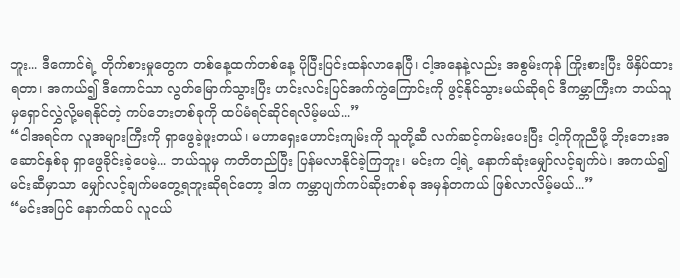ဘူး... ဒီကောင်ရဲ့ တိုက်စားမှုတွေက တစ်နေ့ထက်တစ်နေ့ ပိုပြီးပြင်းထန်လာနေပြီ၊ ငါ့အနေနဲ့လည်း အစွမ်းကုန် ကြိုးစားပြီး ဖိနှိပ်ထားရတာ၊ အကယ်၍ ဒီကောင်သာ လွတ်မြောက်သွားပြီး ဟင်းလင်းပြင်အက်ကွဲကြောင်းကို ဖွင့်နိုင်သွားမယ်ဆိုရင် ဒီကမ္ဘာကြီးက ဘယ်သူမှရှောင်လွှဲလို့မရနိုင်တဲ့ ကပ်ဘေးတစ်ခုကို ထပ်မံရင်ဆိုင်ရလိမ့်မယ်...”
“ငါအရင်က လူအများကြီးကို ရှာဖွေခဲ့ဖူးတယ်၊ မဟာရှေးဟောင်းကျမ်းကို သူတို့ဆီ လက်ဆင့်ကမ်းပေးပြီး ငါ့ကိုကူညီဖို့ ဘိုးဘေးအဆောင်နှစ်ခု ရှာဖွေခိုင်းခဲ့ပေမဲ့... ဘယ်သူမှ ကတိတည်ပြီး ပြန်မလာနိုင်ခဲ့ကြဘူး၊ မင်းက ငါ့ရဲ့ နောက်ဆုံးမျှော်လင့်ချက်ပဲ၊ အကယ်၍ မင်းဆီမှာသာ မျှော်လင့်ချက်မတွေ့ရဘူးဆိုရင်တော့ ဒါက ကမ္ဘာပျက်ကပ်ဆိုးတစ်ခု အမှန်တကယ် ဖြစ်လာလိမ့်မယ်...”
“မင်းအပြင် နောက်ထပ် လူငယ်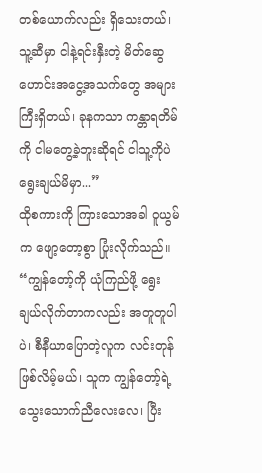တစ်ယောက်လည်း ရှိသေးတယ်၊ သူ့ဆီမှာ ငါနဲ့ရင်းနှီးတဲ့ မိတ်ဆွေဟောင်းအငွေ့အသက်တွေ အများကြီးရှိတယ်၊ ခုနကသာ ကန္တာရတိမ်ကို ငါမတွေ့ခဲ့ဘူးဆိုရင် ငါသူ့ကိုပဲ ရွေးချယ်မိမှာ...”
ထိုစကားကို ကြားသောအခါ ဝူယွမ်က ဖျော့တော့စွာ ပြုံးလိုက်သည်။
“ကျွန်တော့်ကို ယုံကြည်ဖို့ ရွေးချယ်လိုက်တာကလည်း အတူတူပါပဲ၊ စီနီယာပြောတဲ့လူက လင်းတုန် ဖြစ်လိမ့်မယ်၊ သူက ကျွန်တော့်ရဲ့ သွေးသောက်ညီလေးလေ၊ ပြီး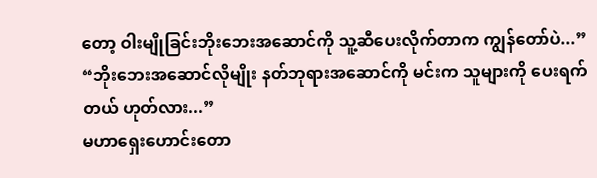တော့ ဝါးမျိုခြင်းဘိုးဘေးအဆောင်ကို သူ့ဆီပေးလိုက်တာက ကျွန်တော်ပဲ...”
“ဘိုးဘေးအဆောင်လိုမျိုး နတ်ဘုရားအဆောင်ကို မင်းက သူများကို ပေးရက်တယ် ဟုတ်လား...”
မဟာရှေးဟောင်းတော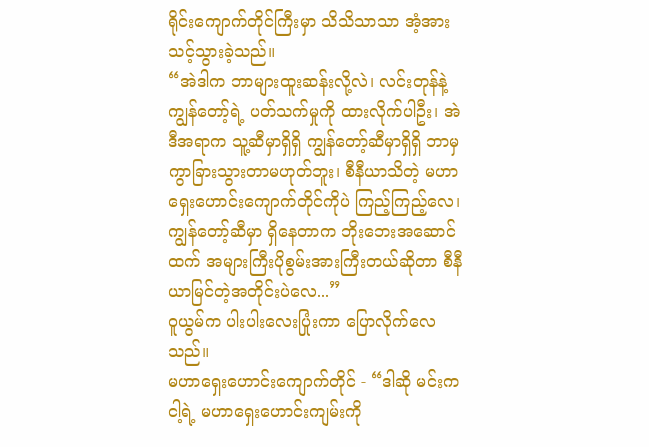ရိုင်းကျောက်တိုင်ကြီးမှာ သိသိသာသာ အံ့အားသင့်သွားခဲ့သည်။
“အဲဒါက ဘာများထူးဆန်းလို့လဲ၊ လင်းတုန်နဲ့ ကျွန်တော့်ရဲ့ ပတ်သက်မှုကို ထားလိုက်ပါဦး၊ အဲဒီအရာက သူ့ဆီမှာရှိရှိ ကျွန်တော့်ဆီမှာရှိရှိ ဘာမှကွာခြားသွားတာမဟုတ်ဘူး၊ စီနီယာသိတဲ့ မဟာရှေးဟောင်းကျောက်တိုင်ကိုပဲ ကြည့်ကြည့်လေ၊ ကျွန်တော့်ဆီမှာ ရှိနေတာက ဘိုးဘေးအဆောင်ထက် အများကြီးပိုစွမ်းအားကြီးတယ်ဆိုတာ စီနီယာမြင်တဲ့အတိုင်းပဲလေ...”
ဝူယွမ်က ပါးပါးလေးပြုံးကာ ပြောလိုက်လေသည်။
မဟာရှေးဟောင်းကျောက်တိုင် - “ဒါဆို မင်းက ငါ့ရဲ့ မဟာရှေးဟောင်းကျမ်းကို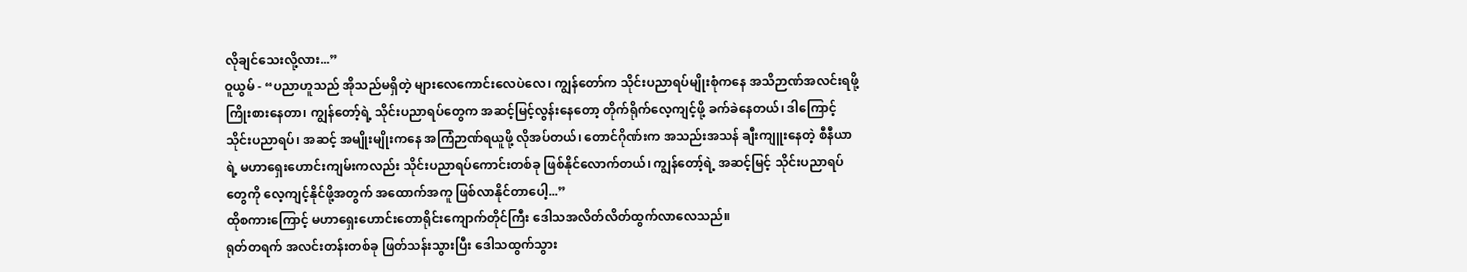လိုချင်သေးလို့လား...”
ဝူယွမ် - “ပညာဟူသည် အိုသည်မရှိတဲ့ များလေကောင်းလေပဲလေ၊ ကျွန်တော်က သိုင်းပညာရပ်မျိုးစုံကနေ အသိဉာဏ်အလင်းရဖို့ ကြိုးစားနေတာ၊ ကျွန်တော့်ရဲ့ သိုင်းပညာရပ်တွေက အဆင့်မြင့်လွန်းနေတော့ တိုက်ရိုက်လေ့ကျင့်ဖို့ ခက်ခဲနေတယ်၊ ဒါကြောင့် သိုင်းပညာရပ်၊ အဆင့် အမျိုးမျိုးကနေ အကြံဉာဏ်ရယူဖို့ လိုအပ်တယ်၊ တောင်ဂိုဏ်းက အသည်းအသန် ချီးကျူးနေတဲ့ စီနီယာရဲ့ မဟာရှေးဟောင်းကျမ်းကလည်း သိုင်းပညာရပ်ကောင်းတစ်ခု ဖြစ်နိုင်လောက်တယ်၊ ကျွန်တော့်ရဲ့ အဆင့်မြင့် သိုင်းပညာရပ်တွေကို လေ့ကျင့်နိုင်ဖို့အတွက် အထောက်အကူ ဖြစ်လာနိုင်တာပေါ့...”
ထိုစကားကြောင့် မဟာရှေးဟောင်းတောရိုင်းကျောက်တိုင်ကြီး ဒေါသအလိတ်လိတ်ထွက်လာလေသည်။
ရုတ်တရက် အလင်းတန်းတစ်ခု ဖြတ်သန်းသွားပြီး ဒေါသထွက်သွား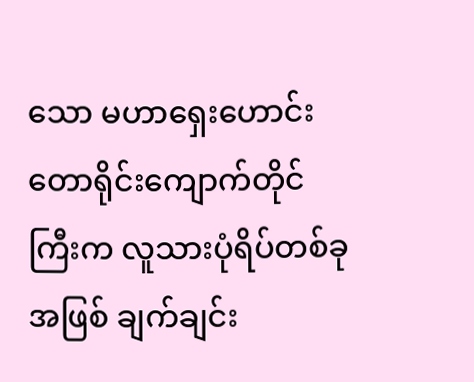သော မဟာရှေးဟောင်းတောရိုင်းကျောက်တိုင်ကြီးက လူသားပုံရိပ်တစ်ခုအဖြစ် ချက်ချင်း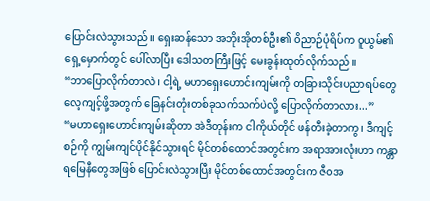ပြောင်းလဲသွားသည်။ ရှေးဆန်သော အဘိုးအိုတစ်ဦး၏ ဝိညာဉ်ပုံရိပ်က ဝူယွမ်၏ ရှေ့မှောက်တွင် ပေါ်လာပြီး ဒေါသတကြီးဖြင့် မေးခွန်းထုတ်လိုက်သည်။
“ဘာပြောလိုက်တာလဲ၊ ငါ့ရဲ့ မဟာရှေးဟောင်းကျမ်းကို တခြားသိုင်းပညာရပ်တွေ လေ့ကျင့်ဖို့အတွက် ခြေနင်းတုံးတစ်ခုသက်သက်ပဲလို့ ပြောလိုက်တာလား...”
“မဟာရှေးဟောင်းကျမ်းဆိုတာ အဲဒီတုန်းက ငါကိုယ်တိုင် ဖန်တီးခဲ့တာကွ၊ ဒီကျင့်စဉ်ကို ကျွမ်းကျင်ပိုင်နိုင်သွားရင် မိုင်တစ်ထောင်အတွင်းက အရာအားလုံးဟာ ကန္တာရမြေနီတွေအဖြစ် ပြောင်းလဲသွားပြီး မိုင်တစ်ထောင်အတွင်းက ဇီ၀အ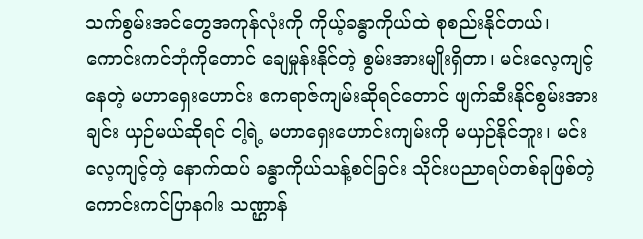သက်စွမ်းအင်တွေအကုန်လုံးကို ကိုယ့်ခန္ဓာကိုယ်ထဲ စုစည်းနိုင်တယ်၊ ကောင်းကင်ဘုံကိုတောင် ချေမှုန်းနိုင်တဲ့ စွမ်းအားမျိုးရှိတာ၊ မင်းလေ့ကျင့်နေတဲ့ မဟာရှေးဟောင်း ဧကရာဇ်ကျမ်းဆိုရင်တောင် ဖျက်ဆီးနိုင်စွမ်းအားချင်း ယှဉ်မယ်ဆိုရင် ငါ့ရဲ့ မဟာရှေးဟောင်းကျမ်းကို မယှဉ်နိုင်ဘူး၊ မင်းလေ့ကျင့်တဲ့ နောက်ထပ် ခန္ဓာကိုယ်သန့်စင်ခြင်း သိုင်းပညာရပ်တစ်ခုဖြစ်တဲ့ ကောင်းကင်ပြာနဂါး သဏ္ဌာန်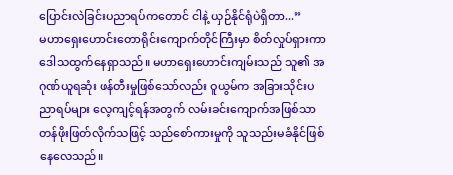ပြောင်းလဲခြင်းပညာရပ်ကတောင် ငါနဲ့ ယှဉ်နိုင်ရုံပဲရှိတာ...”
မဟာရှေးဟောင်းတောရိုင်းကျောက်တိုင်ကြီးမှာ စိတ်လှုပ်ရှားကာ ဒေါသထွက်နေရှာသည်။ မဟာရှေးဟောင်းကျမ်းသည် သူ၏ အဂုဏ်ယူရဆုံး ဖန်တီးမှုဖြစ်သော်လည်း ဝူယွမ်က အခြားသိုင်းပညာရပ်များ လေ့ကျင့်ရန်အတွက် လမ်းခင်းကျောက်အဖြစ်သာ တန်ဖိုးဖြတ်လိုက်သဖြင့် သည်စော်ကားမှုကို သူသည်းမခံနိုင်ဖြစ်နေလေသည်။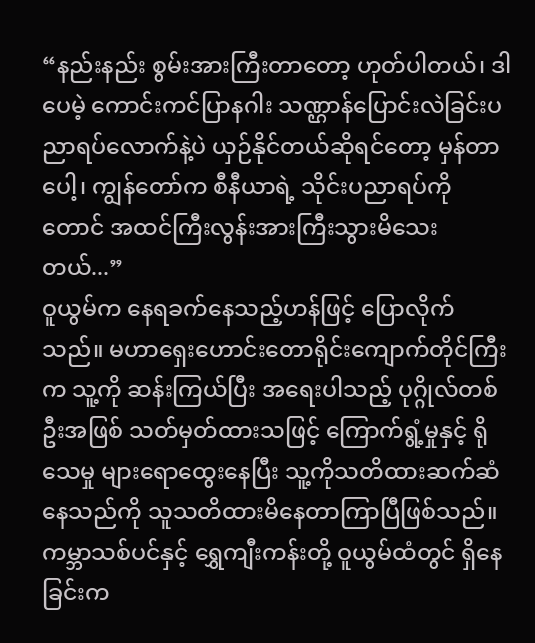“နည်းနည်း စွမ်းအားကြီးတာတော့ ဟုတ်ပါတယ်၊ ဒါပေမဲ့ ကောင်းကင်ပြာနဂါး သဏ္ဌာန်ပြောင်းလဲခြင်းပညာရပ်လောက်နဲ့ပဲ ယှဉ်နိုင်တယ်ဆိုရင်တော့ မှန်တာပေါ့၊ ကျွန်တော်က စီနီယာရဲ့ သိုင်းပညာရပ်ကိုတောင် အထင်ကြီးလွန်းအားကြီးသွားမိသေးတယ်...”
ဝူယွမ်က နေရခက်နေသည့်ဟန်ဖြင့် ပြောလိုက်သည်။ မဟာရှေးဟောင်းတောရိုင်းကျောက်တိုင်ကြီးက သူ့ကို ဆန်းကြယ်ပြီး အရေးပါသည့် ပုဂ္ဂိုလ်တစ်ဦးအဖြစ် သတ်မှတ်ထားသဖြင့် ကြောက်ရွံ့မှုနှင့် ရိုသေမှု များရောထွေးနေပြီး သူ့ကိုသတိထားဆက်ဆံနေသည်ကို သူသတိထားမိနေတာကြာပြီဖြစ်သည်။ ကမ္ဘာသစ်ပင်နှင့် ရွှေကျီးကန်းတို့ ဝူယွမ်ထံတွင် ရှိနေခြင်းက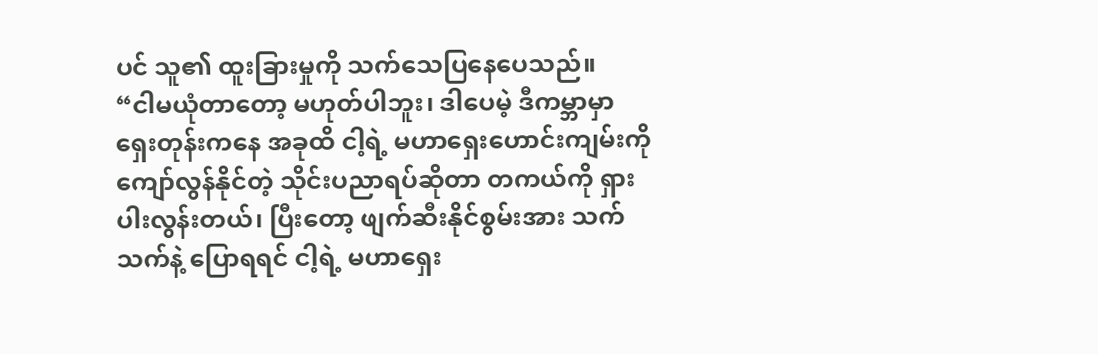ပင် သူ၏ ထူးခြားမှုကို သက်သေပြနေပေသည်။
“ငါမယုံတာတော့ မဟုတ်ပါဘူး၊ ဒါပေမဲ့ ဒီကမ္ဘာမှာ ရှေးတုန်းကနေ အခုထိ ငါ့ရဲ့ မဟာရှေးဟောင်းကျမ်းကို ကျော်လွန်နိုင်တဲ့ သိုင်းပညာရပ်ဆိုတာ တကယ်ကို ရှားပါးလွန်းတယ်၊ ပြီးတော့ ဖျက်ဆီးနိုင်စွမ်းအား သက်သက်နဲ့ ပြောရရင် ငါ့ရဲ့ မဟာရှေး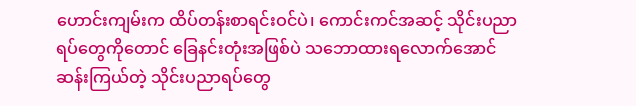ဟောင်းကျမ်းက ထိပ်တန်းစာရင်းဝင်ပဲ၊ ကောင်းကင်အဆင့် သိုင်းပညာရပ်တွေကိုတောင် ခြေနင်းတုံးအဖြစ်ပဲ သဘောထားရလောက်အောင် ဆန်းကြယ်တဲ့ သိုင်းပညာရပ်တွေ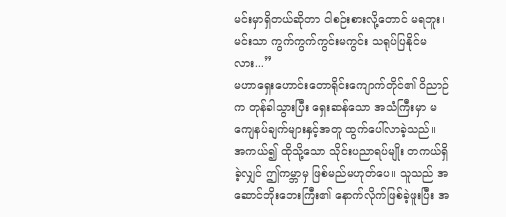မင်းမှာရှိတယ်ဆိုတာ ငါစဉ်းစားလို့တောင် မရဘူး၊ မင်းသာ ကွက်ကွက်ကွင်းမကွင်း သရုပ်ပြနိုင်မလား...”
မဟာရှေးဟောင်းတောရိုင်းကျောက်တိုင်၏ ဝိညာဉ်က တုန်ခါသွားပြီး ရှေးဆန်သော အသံကြီးမှာ မကျေနပ်ချက်များနှင့်အတူ ထွက်ပေါ်လာခဲ့သည်။
အကယ်၍ ထိုသို့သော သိုင်းပညာရပ်မျိုး တကယ်ရှိခဲ့လျှင် ဤကမ္ဘာမှ ဖြစ်မည်မဟုတ်ပေ။ သူသည် အဆောင်ဘိုးဘေးကြီး၏ နောက်လိုက်ဖြစ်ခဲ့ဖူးပြီး အ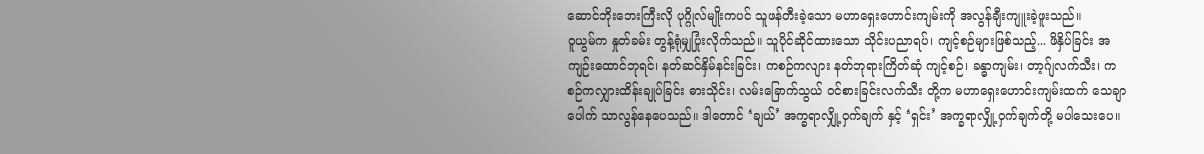ဆောင်ဘိုးဘေးကြီးလို ပုဂ္ဂိုလ်မျိုးကပင် သူဖန်တီးခဲ့သော မဟာရှေးဟောင်းကျမ်းကို အလွန်ချီးကျူးခဲ့ဖူးသည်။
ဝူယွမ်က နှုတ်ခမ်း တွန့်ရုံမျှပြုံးလိုက်သည်။ သူပိုင်ဆိုင်ထားသော သိုင်းပညာရပ်၊ ကျင့်စဉ်များဖြစ်သည့်... ဖိနှိပ်ခြင်း အကျဉ်းထောင်ဘုရင်၊ နတ်ဆင်နှိမ်နင်းခြင်း၊ ကစဉ်ကလျား နတ်ဘုရားကြိတ်ဆုံ ကျင့်စဉ်၊ ခန္ဓာကျမ်း၊ တာ့ဂ်ျလက်သီး၊ ကစဉ်ကလျှားထိန်းချုပ်ခြင်း ဓားသိုင်း၊ လမ်းခြောက်သွယ် ဝင်စားခြင်းလက်သီး တို့က မဟာရှေးဟောင်းကျမ်းထက် သေချာပေါက် သာလွန်နေပေသည်။ ဒါတောင် ‘ချယ်’ အက္ခရာလျှို့ဝှက်ချက် နှင့် ‘ရှင်း’ အက္ခရာလျှို့ဝှက်ချက်တို့ မပါသေးပေ။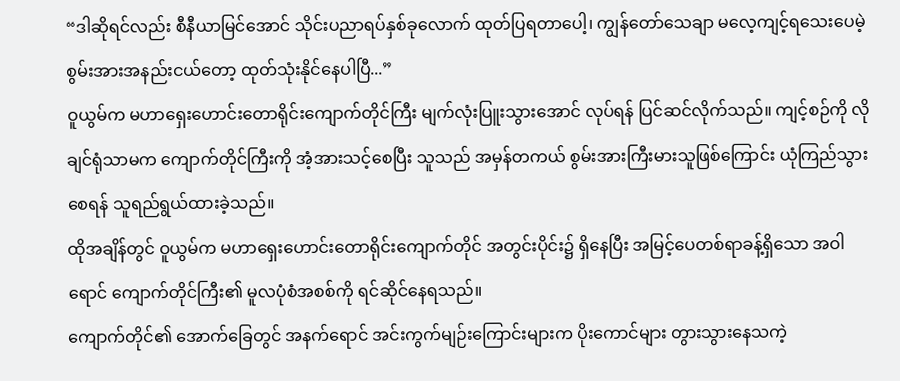“ဒါဆိုရင်လည်း စီနီယာမြင်အောင် သိုင်းပညာရပ်နှစ်ခုလောက် ထုတ်ပြရတာပေါ့၊ ကျွန်တော်သေချာ မလေ့ကျင့်ရသေးပေမဲ့ စွမ်းအားအနည်းငယ်တော့ ထုတ်သုံးနိုင်နေပါပြီ...”
ဝူယွမ်က မဟာရှေးဟောင်းတောရိုင်းကျောက်တိုင်ကြီး မျက်လုံးပြူးသွားအောင် လုပ်ရန် ပြင်ဆင်လိုက်သည်။ ကျင့်စဉ်ကို လိုချင်ရုံသာမက ကျောက်တိုင်ကြီးကို အံ့အားသင့်စေပြီး သူသည် အမှန်တကယ် စွမ်းအားကြီးမားသူဖြစ်ကြောင်း ယုံကြည်သွားစေရန် သူရည်ရွယ်ထားခဲ့သည်။
ထိုအချိန်တွင် ဝူယွမ်က မဟာရှေးဟောင်းတောရိုင်းကျောက်တိုင် အတွင်းပိုင်း၌ ရှိနေပြီး အမြင့်ပေတစ်ရာခန့်ရှိသော အဝါရောင် ကျောက်တိုင်ကြီး၏ မူလပုံစံအစစ်ကို ရင်ဆိုင်နေရသည်။
ကျောက်တိုင်၏ အောက်ခြေတွင် အနက်ရောင် အင်းကွက်မျဉ်းကြောင်းများက ပိုးကောင်များ တွားသွားနေသကဲ့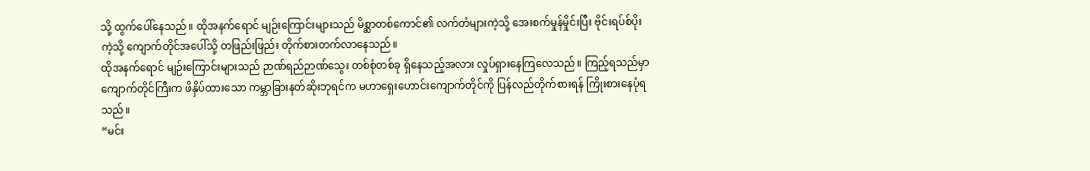သို့ ထွက်ပေါ်နေသည်။ ထိုအနက်ရောင် မျဉ်းကြောင်းများသည် မိစ္ဆာတစ်ကောင်၏ လက်တံများကဲ့သို့ အေးစက်မှုန်မှိုင်းပြီး ဗိုင်းရပ်စ်ပိုးကဲ့သို့ ကျောက်တိုင်အပေါ်သို့ တဖြည်းဖြည်း တိုက်စားတက်လာနေသည်။
ထိုအနက်ရောင် မျဉ်းကြောင်းများသည် ဉာဏ်ရည်ဉာဏ်သွေး တစ်စုံတစ်ခု ရှိနေသည့်အလား လှုပ်ရှားနေကြလေသည်။ ကြည့်ရသည်မှာ ကျောက်တိုင်ကြီးက ဖိနှိပ်ထားသော ကမ္ဘာခြားနတ်ဆိုးဘုရင်က မဟာရှေးဟောင်းကျောက်တိုင်ကို ပြန်လည်တိုက်စားရန် ကြိုးစားနေပုံရသည်။
“မင်း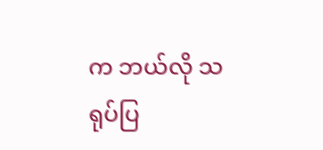က ဘယ်လို သရုပ်ပြ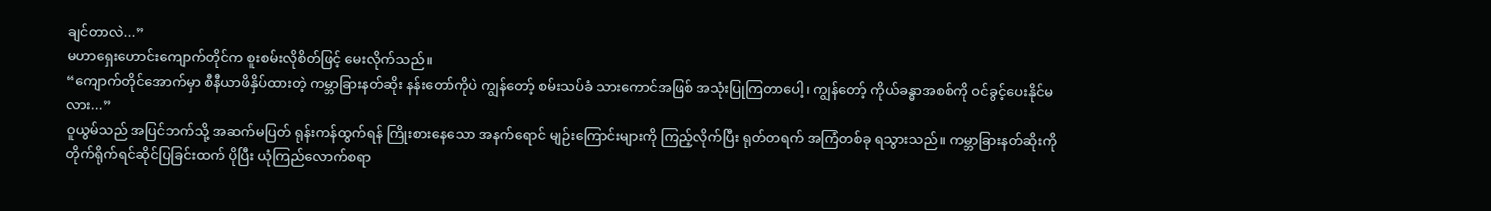ချင်တာလဲ...”
မဟာရှေးဟောင်းကျောက်တိုင်က စူးစမ်းလိုစိတ်ဖြင့် မေးလိုက်သည်။
“ကျောက်တိုင်အောက်မှာ စီနီယာဖိနှိပ်ထားတဲ့ ကမ္ဘာခြားနတ်ဆိုး နန်းတော်ကိုပဲ ကျွန်တော့် စမ်းသပ်ခံ သားကောင်အဖြစ် အသုံးပြုကြတာပေါ့၊ ကျွန်တော့် ကိုယ်ခန္ဓာအစစ်ကို ဝင်ခွင့်ပေးနိုင်မလား...”
ဝူယွမ်သည် အပြင်ဘက်သို့ အဆက်မပြတ် ရုန်းကန်ထွက်ရန် ကြိုးစားနေသော အနက်ရောင် မျဉ်းကြောင်းများကို ကြည့်လိုက်ပြီး ရုတ်တရက် အကြံတစ်ခု ရသွားသည်။ ကမ္ဘာခြားနတ်ဆိုးကို တိုက်ရိုက်ရင်ဆိုင်ပြခြင်းထက် ပိုပြီး ယုံကြည်လောက်စရာ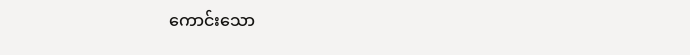ကောင်းသော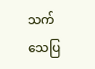သက်သေပြ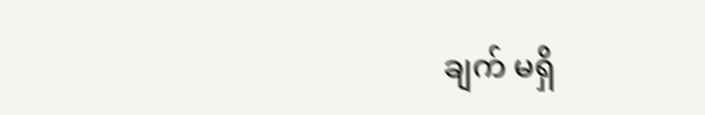ချက် မရှိ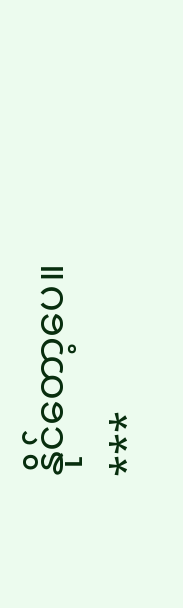နိုင်တော့ပေ။
***